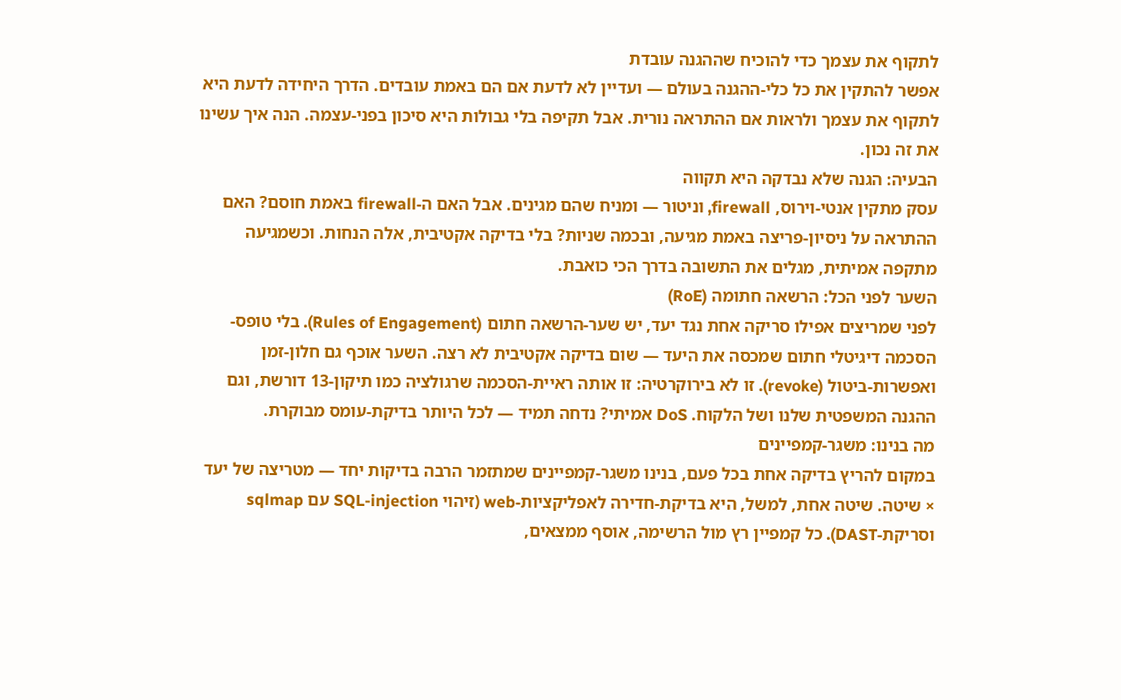לתקוף את עצמך כדי להוכיח שההגנה עובדת
אפשר להתקין את כל כלי-ההגנה בעולם — ועדיין לא לדעת אם הם באמת עובדים. הדרך היחידה לדעת היא לתקוף את עצמך ולראות אם ההתראה נורית. אבל תקיפה בלי גבולות היא סיכון בפני-עצמה. הנה איך עשינו את זה נכון.
הבעיה: הגנה שלא נבדקה היא תקווה
עסק מתקין אנטי-וירוס, firewall, וניטור — ומניח שהם מגינים. אבל האם ה-firewall באמת חוסם? האם ההתראה על ניסיון-פריצה באמת מגיעה, ובכמה שניות? בלי בדיקה אקטיבית, אלה הנחות. וכשמגיעה מתקפה אמיתית, מגלים את התשובה בדרך הכי כואבת.
השער לפני הכל: הרשאה חתומה (RoE)
לפני שמריצים אפילו סריקה אחת נגד יעד, יש שער-הרשאה חתום (Rules of Engagement). בלי טופס-הסכמה דיגיטלי חתום שמכסה את היעד — שום בדיקה אקטיבית לא רצה. השער אוכף גם חלון-זמן ואפשרות-ביטול (revoke). זו לא בירוקרטיה: זו אותה ראיית-הסכמה שרגולציה כמו תיקון-13 דורשת, וגם ההגנה המשפטית שלנו ושל הלקוח. DoS אמיתי? נדחה תמיד — לכל היותר בדיקת-עומס מבוקרת.
מה בנינו: משגר-קמפיינים
במקום להריץ בדיקה אחת בכל פעם, בנינו משגר-קמפיינים שמתזמר הרבה בדיקות יחד — מטריצה של יעד × שיטה. שיטה אחת, למשל, היא בדיקת-חדירה לאפליקציות-web (זיהוי SQL-injection עם sqlmap וסריקת-DAST). כל קמפיין רץ מול הרשימה, אוסף ממצאים,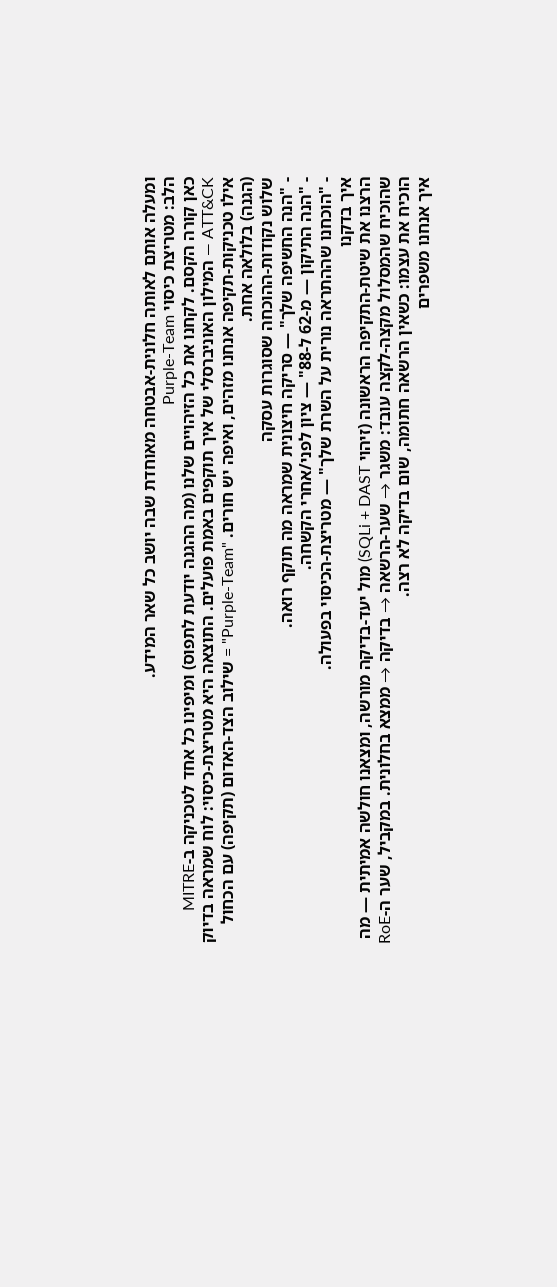ומעלה אותם לאותה חלונית-אבטחה מאוחדת שבה יושב כל שאר המידע.
הלב: מטריצת כיסוי Purple-Team
כאן קורה הקסם. לקחנו את כל הזיהויים שלנו (מה ההגנה יודעת לתפוס) ומיפינו כל אחד לטכניקה ב-MITRE ATT&CK — המילון האוניברסלי של איך תוקפים באמת פועלים. התוצאה היא מטריצת-כיסוי: לוח שמראה בדיוק אילו טכניקות-תקיפה אנחנו מזהים, ואיפה יש חורים. "Purple-Team" = שילוב הצד-האדום (תקיפה) עם הכחול (הגנה) בלולאה אחת.
שלוש נקודות-ההוכחה שסוגרות עסקה
- "הנה החשיפה שלך" — סריקה חיצונית שמראה מה תוקף רואה.
- "הנה התיקון — מ-62 ל-88" — ציון לפני/אחרי הקשחה.
- "הוכחנו שההתראה נורית על השרת שלך" — מטריצת-הכיסוי בפעולה.
איך בדקנו
הרצנו את שיטת-התקיפה הראשונה (זיהוי SQLi + DAST) מול יעד-בדיקה מורשה, ומצאנו חולשה אמיתית — מה שהוכיח שהמסלול מקצה-לקצה עובד: משגר → שער-הרשאה → בדיקה → ממצא בחלונית. במקביל, שער ה-RoE הוכיח את עצמו: כשאין הרשאה חתומה, שום בדיקה לא רצה.
איך אנחנו משפרים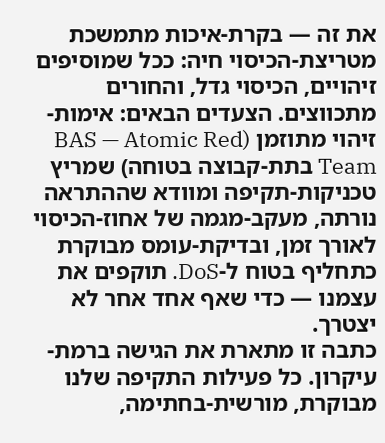את זה — בקרת-איכות מתמשכת
מטריצת-הכיסוי חיה: ככל שמוסיפים זיהויים, הכיסוי גדל, והחורים מתכווצים. הצעדים הבאים: אימות-זיהוי מתוזמן (BAS — Atomic Red Team בתת-קבוצה בטוחה) שמריץ טכניקות-תקיפה ומוודא שההתראה נורתה, מעקב-מגמה של אחוז-הכיסוי לאורך זמן, ובדיקת-עומס מבוקרת כתחליף בטוח ל-DoS. תוקפים את עצמנו — כדי שאף אחד אחר לא יצטרך.
כתבה זו מתארת את הגישה ברמת-עיקרון. כל פעילות התקיפה שלנו מבוקרת, מורשית-בחתימה,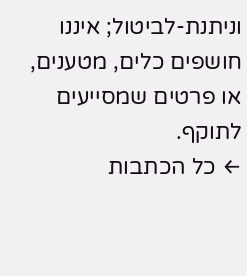וניתנת-לביטול; איננו חושפים כלים, מטענים, או פרטים שמסייעים לתוקף.
← כל הכתבות